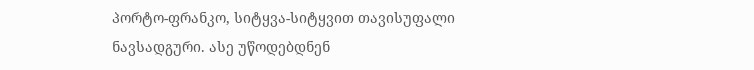პორტო-ფრანკო, სიტყვა-სიტყვით თავისუფალი ნავსადგური. ასე უწოდებდნენ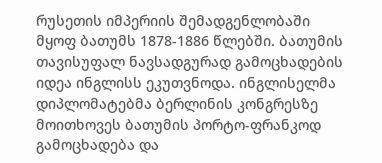რუსეთის იმპერიის შემადგენლობაში მყოფ ბათუმს 1878-1886 წლებში. ბათუმის თავისუფალ ნავსადგურად გამოცხადების იდეა ინგლისს ეკუთვნოდა. ინგლისელმა დიპლომატებმა ბერლინის კონგრესზე მოითხოვეს ბათუმის პორტო-ფრანკოდ გამოცხადება და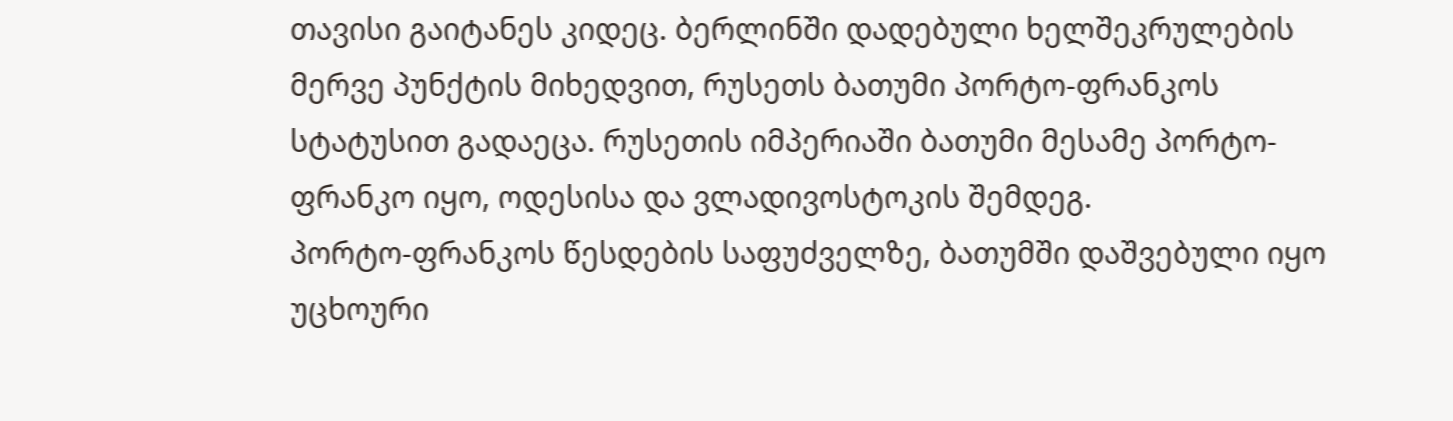თავისი გაიტანეს კიდეც. ბერლინში დადებული ხელშეკრულების მერვე პუნქტის მიხედვით, რუსეთს ბათუმი პორტო-ფრანკოს სტატუსით გადაეცა. რუსეთის იმპერიაში ბათუმი მესამე პორტო-ფრანკო იყო, ოდესისა და ვლადივოსტოკის შემდეგ.
პორტო-ფრანკოს წესდების საფუძველზე, ბათუმში დაშვებული იყო უცხოური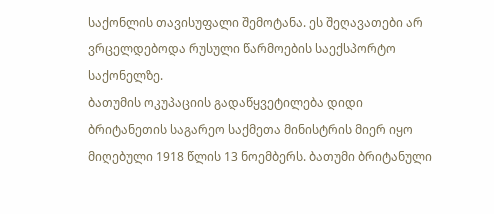საქონლის თავისუფალი შემოტანა. ეს შეღავათები არ ვრცელდებოდა რუსული წარმოების საექსპორტო საქონელზე.
ბათუმის ოკუპაციის გადაწყვეტილება დიდი ბრიტანეთის საგარეო საქმეთა მინისტრის მიერ იყო მიღებული 1918 წლის 13 ნოემბერს. ბათუმი ბრიტანული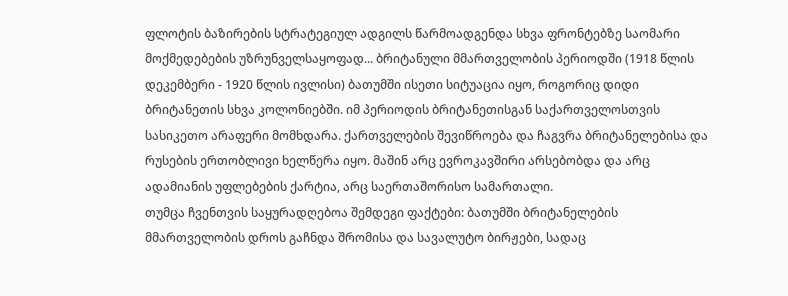ფლოტის ბაზირების სტრატეგიულ ადგილს წარმოადგენდა სხვა ფრონტებზე საომარი მოქმედებების უზრუნველსაყოფად... ბრიტანული მმართველობის პერიოდში (1918 წლის დეკემბერი - 1920 წლის ივლისი) ბათუმში ისეთი სიტუაცია იყო, როგორიც დიდი ბრიტანეთის სხვა კოლონიებში. იმ პერიოდის ბრიტანეთისგან საქართველოსთვის სასიკეთო არაფერი მომხდარა. ქართველების შევიწროება და ჩაგვრა ბრიტანელებისა და რუსების ერთობლივი ხელწერა იყო. მაშინ არც ევროკავშირი არსებობდა და არც ადამიანის უფლებების ქარტია, არც საერთაშორისო სამართალი.
თუმცა ჩვენთვის საყურადღებოა შემდეგი ფაქტები: ბათუმში ბრიტანელების მმართველობის დროს გაჩნდა შრომისა და სავალუტო ბირჟები, სადაც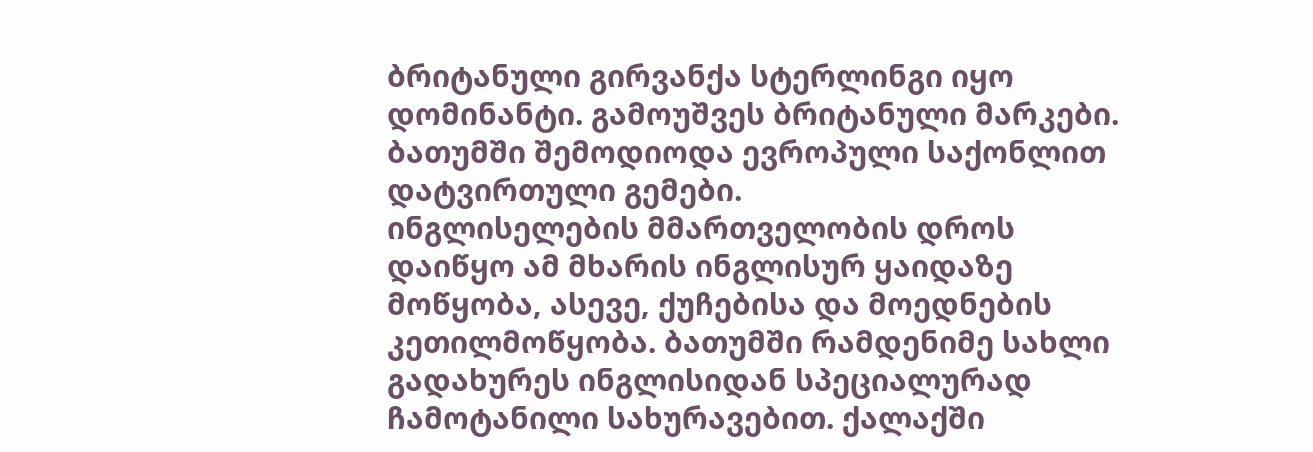ბრიტანული გირვანქა სტერლინგი იყო დომინანტი. გამოუშვეს ბრიტანული მარკები. ბათუმში შემოდიოდა ევროპული საქონლით დატვირთული გემები.
ინგლისელების მმართველობის დროს დაიწყო ამ მხარის ინგლისურ ყაიდაზე მოწყობა, ასევე, ქუჩებისა და მოედნების კეთილმოწყობა. ბათუმში რამდენიმე სახლი გადახურეს ინგლისიდან სპეციალურად ჩამოტანილი სახურავებით. ქალაქში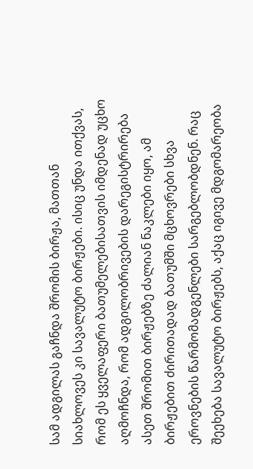სამ ადგილას გაჩნდა შრომის ბირჟა, მათთან სიახლოვეს კი სავალუტო ბირჟები. ისიც უნდა ითქვას, რომ ეს ყველაფერი ბათუმელებისათვის იმდენად უცხო აღმოჩნდა, რომ ადგილობრივების დარეგისტრირება ასეთ შრომით ბირჟებზე ძალიან ნაკლები იყო, ამ ბირჟებით ძირითადად ბათუმში მცხოვრები სხვა ეროვნების წარმომადგენლები სარგებლობდნენ. რაც შეეხება სავალუტო ბირჟებს, აქაც იგივე მდგომარეობა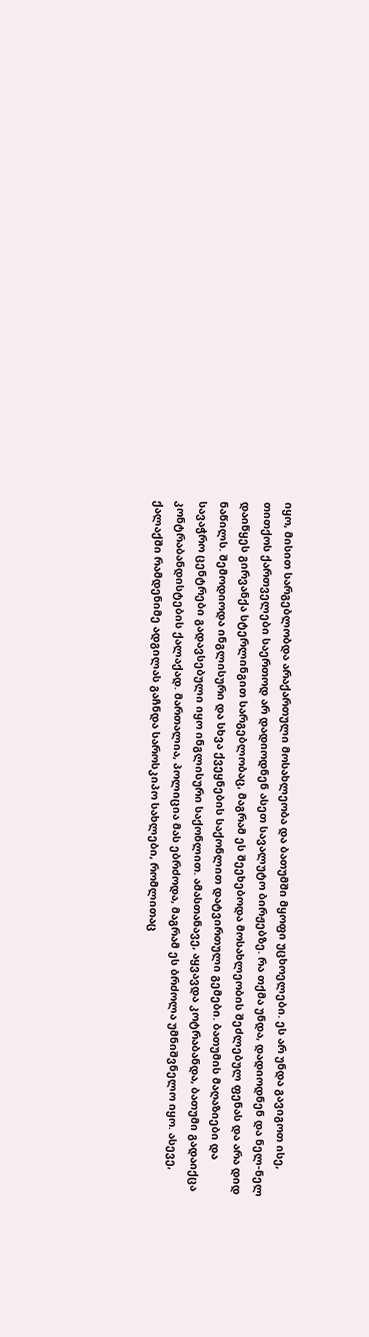იყო, მისით სარგებლობდა არაქართული მოსახლეობა და ბათუმში მყოფი უცხოელები. ეს არ უნდა გავიგოთ ისე, თითქოს ქართველები საერთოდ არ დადიოდნენ ასეთ სავალუტო ბირჟებზე. რა თქმა უნდა, დადიოდნენ და ნელ-ნელ დაიწყეს გირვანქა სტერლინგით სარგებლობაც, მაგრამ ეს შეეხებოდა მოსახლეობის შეძლებულ ფენას და არა დიდ ნაწილს. შემოდიოდა ინგლისური და სხვა ქვეყნების საქონლით დატვირთული გემები. ბათუმის მაღაზიები და სავაჭრო ცენტრები გადავსებული იყო ინგლისური საქონლით. ამასთანავე, აყვავდა კოტრაბანდა, ბათუმი გადაიქცა კონტრაბანდისტების ქალაქად. მართალია, პოლიცია მას ებრძოდა, მაგრამ ეს ბრძოლა უმნიშვნელო იყო. ასევე, ქალაქში რამდენიმე ადგილას გაჩნდა საროსკიპო სახლები, რომლითაც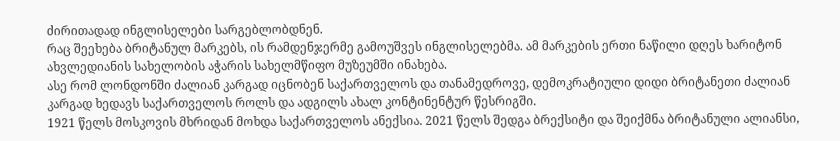ძირითადად ინგლისელები სარგებლობდნენ.
რაც შეეხება ბრიტანულ მარკებს, ის რამდენჯერმე გამოუშვეს ინგლისელებმა. ამ მარკების ერთი ნაწილი დღეს ხარიტონ ახვლედიანის სახელობის აჭარის სახელმწიფო მუზეუმში ინახება.
ასე რომ ლონდონში ძალიან კარგად იცნობენ საქართველოს და თანამედროვე, დემოკრატიული დიდი ბრიტანეთი ძალიან კარგად ხედავს საქართველოს როლს და ადგილს ახალ კონტინენტურ წესრიგში.
1921 წელს მოსკოვის მხრიდან მოხდა საქართველოს ანექსია. 2021 წელს შედგა ბრექსიტი და შეიქმნა ბრიტანული ალიანსი,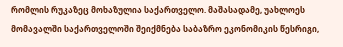რომლის რუკაზეც მოხაზულია საქართველო. მაშასადამე, უახლოეს მომავალში საქართველოში შეიქმნება საბაზრო ეკონომიკის წესრიგი,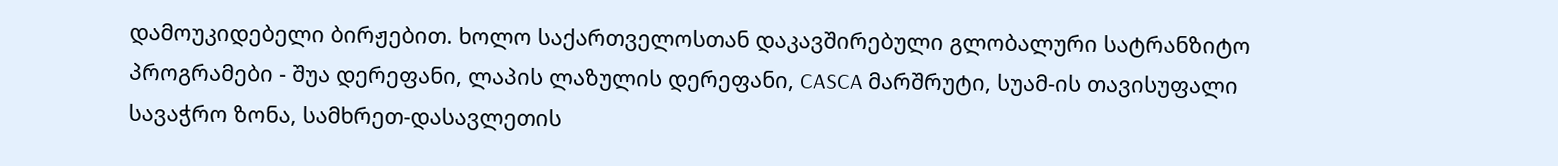დამოუკიდებელი ბირჟებით. ხოლო საქართველოსთან დაკავშირებული გლობალური სატრანზიტო პროგრამები - შუა დერეფანი, ლაპის ლაზულის დერეფანი, CASCA მარშრუტი, სუამ-ის თავისუფალი სავაჭრო ზონა, სამხრეთ-დასავლეთის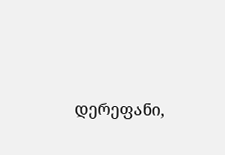დერეფანი,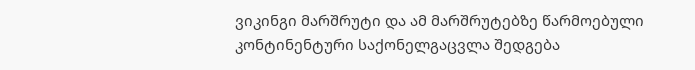ვიკინგი მარშრუტი და ამ მარშრუტებზე წარმოებული კონტინენტური საქონელგაცვლა შედგება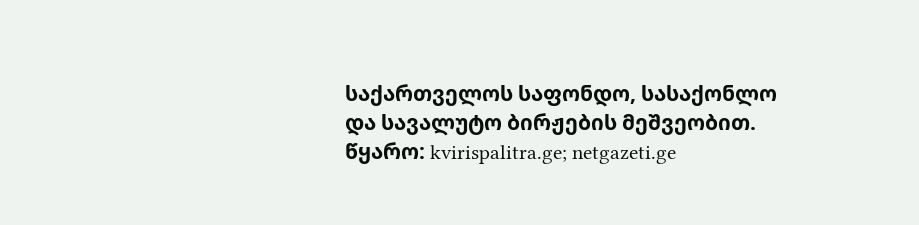საქართველოს საფონდო, სასაქონლო და სავალუტო ბირჟების მეშვეობით.
წყარო: kvirispalitra.ge; netgazeti.ge